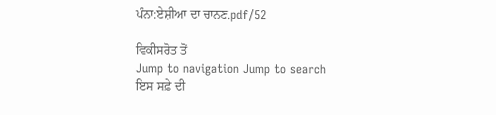ਪੰਨਾ:ਏਸ਼ੀਆ ਦਾ ਚਾਨਣ.pdf/52

ਵਿਕੀਸਰੋਤ ਤੋਂ
Jump to navigation Jump to search
ਇਸ ਸਫ਼ੇ ਦੀ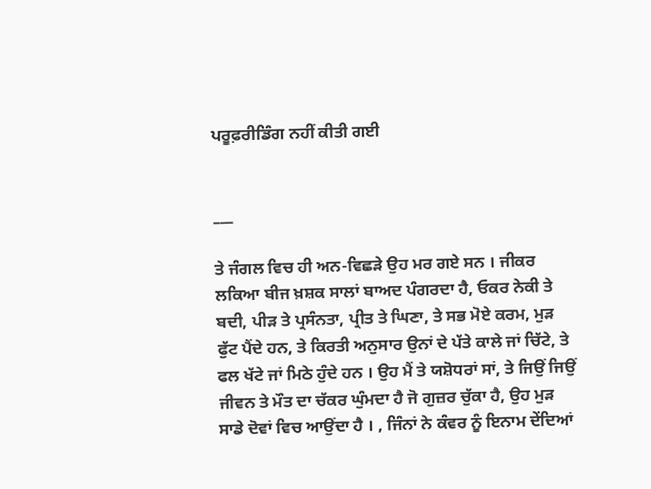ਪਰੂਫ਼ਰੀਡਿੰਗ ਨਹੀਂ ਕੀਤੀ ਗਈ


___

ਤੇ ਜੰਗਲ ਵਿਚ ਹੀ ਅਨ-ਵਿਛੜੇ ਉਹ ਮਰ ਗਏ ਸਨ । ਜੀਕਰ ਲਕਿਆ ਬੀਜ ਖ਼ਸ਼ਕ ਸਾਲਾਂ ਬਾਅਦ ਪੰਗਰਦਾ ਹੈ, ਓਕਰ ਨੇਕੀ ਤੇ ਬਦੀ, ਪੀੜ ਤੇ ਪ੍ਰਸੰਨਤਾ, ਪ੍ਰੀਤ ਤੇ ਘਿਣਾ, ਤੇ ਸਭ ਮੋਏ ਕਰਮ, ਮੁੜ ਫੁੱਟ ਪੈਂਦੇ ਹਨ, ਤੇ ਕਿਰਤੀ ਅਨੁਸਾਰ ਉਨਾਂ ਦੇ ਪੱਤੇ ਕਾਲੇ ਜਾਂ ਚਿੱਟੇ, ਤੇ ਫਲ ਖੱਟੇ ਜਾਂ ਮਿਠੇ ਹੁੰਦੇ ਹਨ । ਉਹ ਮੈਂ ਤੇ ਯਸ਼ੋਧਰਾਂ ਸਾਂ, ਤੇ ਜਿਉਂ ਜਿਉਂ ਜੀਵਨ ਤੇ ਮੌਤ ਦਾ ਚੱਕਰ ਘੁੰਮਦਾ ਹੈ ਜੋ ਗੁਜ਼ਰ ਚੁੱਕਾ ਹੈ, ਉਹ ਮੁੜ ਸਾਡੇ ਦੋਵਾਂ ਵਿਚ ਆਉਂਦਾ ਹੈ । , ਜਿੰਨਾਂ ਨੇ ਕੰਵਰ ਨੂੰ ਇਨਾਮ ਦੇਂਦਿਆਂ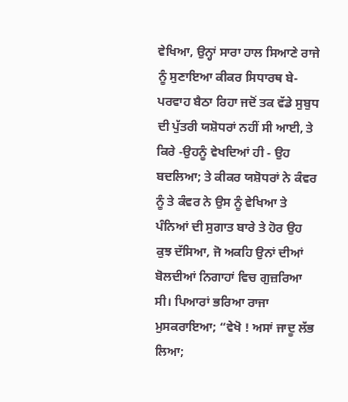ਵੇਖਿਆ, ਉਨ੍ਹਾਂ ਸਾਰਾ ਹਾਲ ਸਿਆਣੇ ਰਾਜੇ ਨੂੰ ਸੁਣਾਇਆ ਕੀਕਰ ਸਿਧਾਰਥ ਬੇ-ਪਰਵਾਹ ਬੈਠਾ ਰਿਹਾ ਜਦੋਂ ਤਕ ਵੱਡੇ ਸੁਬੁਧ ਦੀ ਪੁੱਤਰੀ ਯਸ਼ੋਧਰਾਂ ਨਹੀਂ ਸੀ ਆਈ, ਤੇ ਕਿਰੇ -ਉਹਨੂੰ ਵੇਖਦਿਆਂ ਹੀ - ਉਹ ਬਦਲਿਆ; ਤੇ ਕੀਕਰ ਯਸ਼ੋਧਰਾਂ ਨੇ ਕੰਵਰ ਨੂੰ ਤੇ ਕੰਵਰ ਨੇ ਉਸ ਨੂੰ ਵੇਖਿਆ ਤੇ ਪੰਨਿਆਂ ਦੀ ਸੁਗਾਤ ਬਾਰੇ ਤੇ ਹੋਰ ਉਹ ਕੁਝ ਦੱਸਿਆ, ਜੋ ਅਕਹਿ ਉਨਾਂ ਦੀਆਂ ਬੋਲਦੀਆਂ ਨਿਗਾਹਾਂ ਵਿਚ ਗੁਜ਼ਰਿਆ ਸੀ। ਪਿਆਰਾਂ ਭਰਿਆ ਰਾਜਾ ਮੁਸਕਰਾਇਆ; “ਵੇਖੋ ! ਅਸਾਂ ਜਾਦੂ ਲੱਭ ਲਿਆ;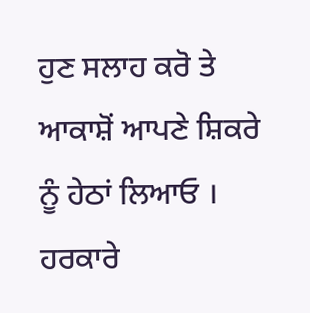ਹੁਣ ਸਲਾਹ ਕਰੋ ਤੇ ਆਕਾਸ਼ੋਂ ਆਪਣੇ ਸ਼ਿਕਰੇ ਨੂੰ ਹੇਠਾਂ ਲਿਆਓ । ਹਰਕਾਰੇ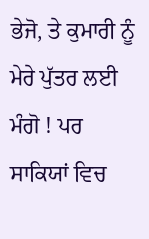ਭੇਜੋ, ਤੇ ਕੁਮਾਰੀ ਨੂੰ ਮੇਰੇ ਪੁੱਤਰ ਲਈ ਮੰਗੋ ! ਪਰ ਸਾਕਿਯਾਂ ਵਿਚ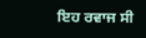ਇਹ ਰਵਾਜ ਸੀ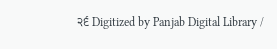੨੬ Digitized by Panjab Digital Library /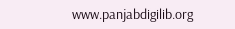www.panjabdigilib.org